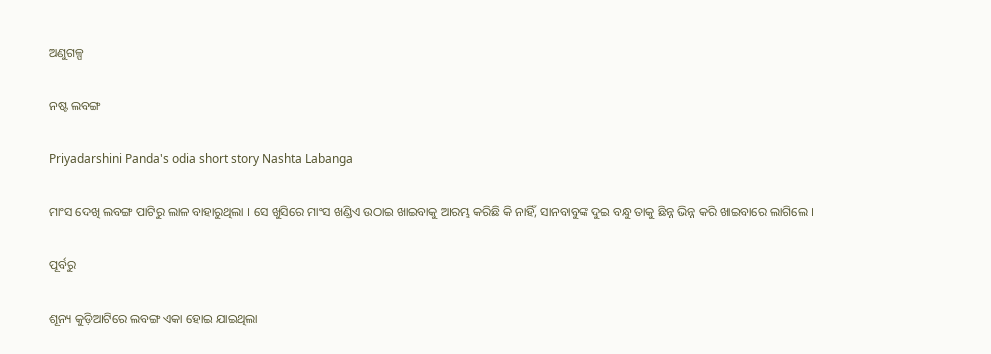ଅଣୁଗଳ୍ପ

ନଷ୍ଟ ଲବଙ୍ଗ

Priyadarshini Panda's odia short story Nashta Labanga

ମାଂସ ଦେଖି ଲବଙ୍ଗ ପାଟିରୁ ଲାଳ ବାହାରୁଥିଲା । ସେ ଖୁସିରେ ମାଂସ ଖଣ୍ଡିଏ ଉଠାଇ ଖାଇବାକୁ ଆରମ୍ଭ କରିଛି କି ନାହିଁ, ସାନବାବୁଙ୍କ ଦୁଇ ବନ୍ଧୁ ତାକୁ ଛିନ୍ନ ଭିନ୍ନ କରି ଖାଇବାରେ ଲାଗିଲେ ।

ପୂର୍ବରୁ

ଶୂନ୍ୟ କୁଡ଼ିଆଟିରେ ଲବଙ୍ଗ ଏକା ହୋଇ ଯାଇଥିଲା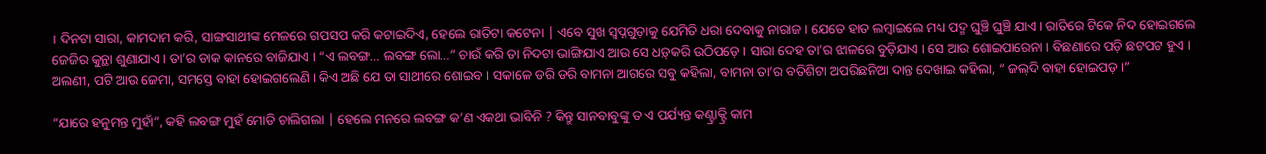। ଦିନଟା ସାରା, କାମଦାମ କରି, ସାଙ୍ଗସାଥୀଙ୍କ ମେଳରେ ଗପସପ କରି କଟାଇଦିଏ, ହେଲେ ରାତିଟା କଟେନା | ଏବେ ସୁଖ ସ୍ଵପ୍ନଗୁଡ଼ାକୁ ଯେମିତି ଧରା ଦେବାକୁ ନାରାଜ । ଯେତେ ହାତ ଲମ୍ବାଇଲେ ମଧ୍ୟ ପଦ୍ମ ଘୁଞ୍ଚି ଘୁଞ୍ଚି ଯାଏ । ରାତିରେ ଟିକେ ନିଦ ହୋଇଗଲେ ଜେଜିର କୁନ୍ଥା ଶୁଣାଯାଏ । ତା’ର ଡାକ କାନରେ ବାଜିଯାଏ । “ଏ ଲବଙ୍ଗ… ଲବଙ୍ଗ ଲୋ…” ଚାଉଁ କରି ତା ନିଦଟା ଭାଙ୍ଗିଯାଏ ଆଉ ସେ ଧଡ଼୍‌କରି ଉଠିପଡ଼େ । ସାରା ଦେହ ତା’ର ଝାଳରେ ବୁଡ଼ିଯାଏ । ସେ ଆଉ ଶୋଇପାରେନା । ବିଛଣାରେ ପଡ଼ି ଛଟପଟ ହୁଏ । ଅଲଣୀ, ପଟି ଆଉ ଜେମା, ସମସ୍ତେ ବାହା ହୋଇଗଲେଣି । କିଏ ଅଛି ଯେ ତା ସାଥୀରେ ଶୋଇବ । ସକାଳେ ଡରି ଡରି ବାମନା ଆଗରେ ସବୁ କହିଲା, ବାମନା ତା’ର ବତିଶିଟା ଅପରିଛନିଆ ଦାନ୍ତ ଦେଖାଇ କହିଲା, “ ଜଲ୍‌ଦି ବାହା ହୋଇପଡ଼ ।”

“ଯାରେ ହନୁମନ୍ତ ମୁହାଁ”, କହି ଲବଙ୍ଗ ମୁହଁ ମୋଡି ଚାଲିଗଲା | ହେଲେ ମନରେ ଲବଙ୍ଗ କ’ଣ ଏକଥା ଭାବିନି ? କିନ୍ତୁ ସାନବାବୁଙ୍କୁ ତ ଏ ପର୍ଯ୍ୟନ୍ତ କଣ୍ଟ୍ରାକ୍ଟ୍ରି କାମ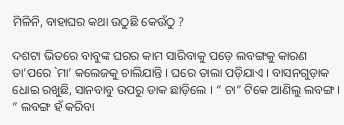ମିଳିନି, ବାହାଘର କଥା ଉଠୁଛି କେଉଁଠୁ ?

ଦଶଟା ଭିତରେ ବାବୁଙ୍କ ଘରର କାମ ସାରିବାକୁ ପଡ଼େ ଲବଙ୍ଗକୁ କାରଣ ତା’ପରେ `ମା’ କଲେଜକୁ ଚାଲିଯାନ୍ତି । ଘରେ ତାଲା ପଡ଼ିଯାଏ । ବାସନଗୁଡ଼ାକ ଧୋଇ ରଖୁଛି, ସାନବାବୁ ଉପରୁ ଡାକ ଛାଡ଼ିଲେ । “ ଚା” ଟିକେ ଆଣିଲୁ ଲବଙ୍ଗ । ” ଲବଙ୍ଗ ହଁ କରିବା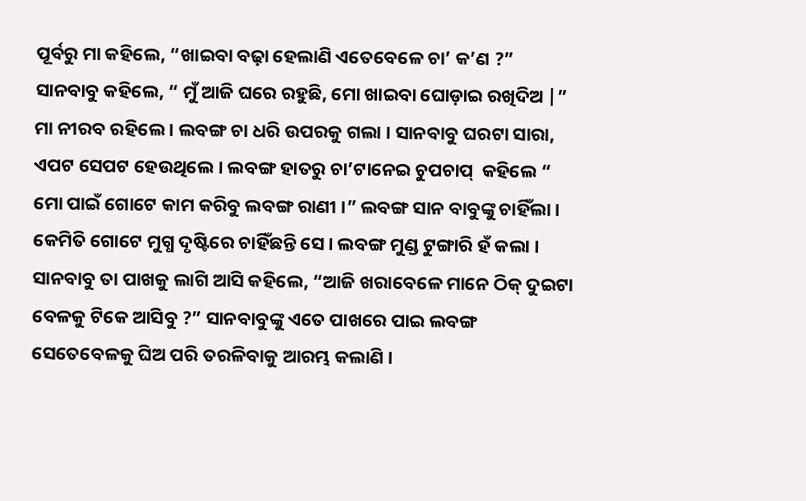ପୂର୍ବରୁ ମା କହିଲେ, “ଖାଇବା ବଢ଼ା ହେଲାଣି ଏତେବେଳେ ଚା’ କ’ଣ ?” ସାନବାବୁ କହିଲେ, “ ମୁଁ ଆଜି ଘରେ ରହୁଛି, ମୋ ଖାଇବା ଘୋଡ଼ାଇ ରଖିଦିଅ |” ମା ନୀରବ ରହିଲେ । ଲବଙ୍ଗ ଚା ଧରି ଉପରକୁ ଗଲା । ସାନବାବୁ ଘରଟା ସାରା, ଏପଟ ସେପଟ ହେଉଥିଲେ । ଲବଙ୍ଗ ହାତରୁ ଚା’ଟାନେଇ ଚୁପଚାପ୍ ‌ କହିଲେ “ ମୋ ପାଇଁ ଗୋଟେ କାମ କରିବୁ ଲବଙ୍ଗ ରାଣୀ ।” ଲବଙ୍ଗ ସାନ ବାବୁଙ୍କୁ ଚାହିଁଲା । କେମିତି ଗୋଟେ ମୁଗ୍ଧ ଦୃଷ୍ଟିରେ ଚାହିଁଛନ୍ତି ସେ । ଲବଙ୍ଗ ମୁଣ୍ଡ ଟୁଙ୍ଗାରି ହଁ କଲା । ସାନବାବୁ ତା ପାଖକୁ ଲାଗି ଆସି କହିଲେ, “ଆଜି ଖରାବେଳେ ମାନେ ଠିକ୍‌ ଦୁଇଟା ବେଳକୁ ଟିକେ ଆସିବୁ ?” ସାନବାବୁଙ୍କୁ ଏତେ ପାଖରେ ପାଇ ଲବଙ୍ଗ ସେତେବେଳକୁ ଘିଅ ପରି ତରଳିବାକୁ ଆରମ୍ଭ କଲାଣି ।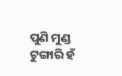ପୁଣି ମୁଣ୍ଡ ଟୁଙ୍ଗାରି ହଁ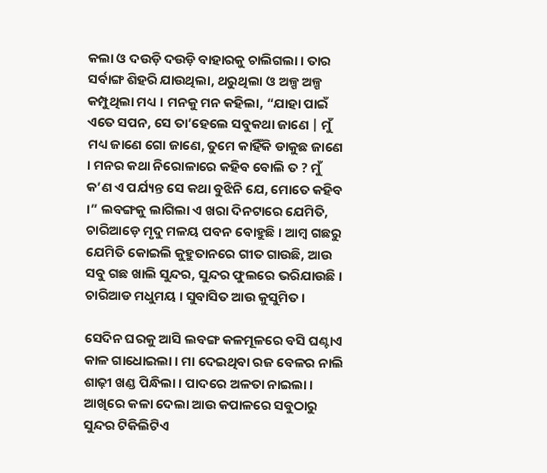କଲା ଓ ଦଉଡ଼ି ଦଉଡ଼ି ବାହାରକୁ ଚାଲିଗଲା । ତାର ସର୍ବାଙ୍ଗ ଶିହରି ଯାଉଥିଲା, ଥରୁଥିଲା ଓ ଅଳ୍ପ ଅଳ୍ପ କମ୍ପୁଥିଲା ମଧ୍ୟ । ମନକୁ ମନ କହିଲା, “ଯାହା ପାଇଁ ଏତେ ସପନ, ସେ ତା’ହେଲେ ସବୁକଥା ଜାଣେ | ମୁଁ ମଧ୍ୟ ଜାଣେ ଗୋ ଜାଣେ, ତୁମେ କାହିଁକି ଡାକୁଛ ଜାଣେ । ମନର କଥା ନିରୋଳାରେ କହିବ ବୋଲି ତ ? ମୁଁ କ’ଣ ଏ ପର୍ଯ୍ୟନ୍ତ ସେ କଥା ବୁଝିନି ଯେ, ମୋତେ କହିବ ।” ଲବଙ୍ଗକୁ ଲାଗିଲା ଏ ଖରା ଦିନଟାରେ ଯେମିତି, ଚାରିଆଡ଼େ ମୃଦୁ ମଳୟ ପବନ ବୋହୁଛି । ଆମ୍ବ ଗଛରୁ ଯେମିତି କୋଇଲି କୁହୁତାନରେ ଗୀତ ଗାଉଛି, ଆଉ ସବୁ ଗଛ ଖାଲି ସୁନ୍ଦର, ସୁନ୍ଦର ଫୁଲରେ ଭରିଯାଉଛି । ଚାରିଆଡ ମଧୁମୟ । ସୁବାସିତ ଆଉ କୁସୁମିତ ।

ସେଦିନ ଘରକୁ ଆସି ଲବଙ୍ଗ କଳମୂଳରେ ବସି ଘଣ୍ଟାଏ କାଳ ଗାଧୋଇଲା । ମା ଦେଇଥିବା ରଜ ବେଳର ନାଲି ଶାଢ଼ୀ ଖଣ୍ଡ ପିନ୍ଧିଲା । ପାଦରେ ଅଳତା ନାଇଲା । ଆଖିରେ କଳା ଦେଲା ଆଉ କପାଳରେ ସବୁଠାରୁ ସୁନ୍ଦର ଟିକିଲିଟିଏ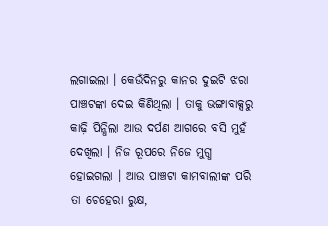ଲଗାଇଲା । କେଉଁଦିନରୁ କାନର ଦୁଇଟି ଝରା ପାଞ୍ଚଟଙ୍କା ଦେଇ କିଣିଥିଲା । ତାକୁ ଭଙ୍ଗାବାକ୍ସରୁ କାଢ଼ି ପିନ୍ଧିଲା ଆଉ ଦର୍ପଣ ଆଗରେ ବସି ମୁହଁ ଦେଖିଲା । ନିଜ ରୂପରେ ନିଜେ ମୁଗ୍ଧ ହୋଇଗଲା । ଆଉ ପାଞ୍ଚଟା କାମବାଲୀଙ୍କ ପରି ତା ଚେହେରା ରୁକ୍ଷ,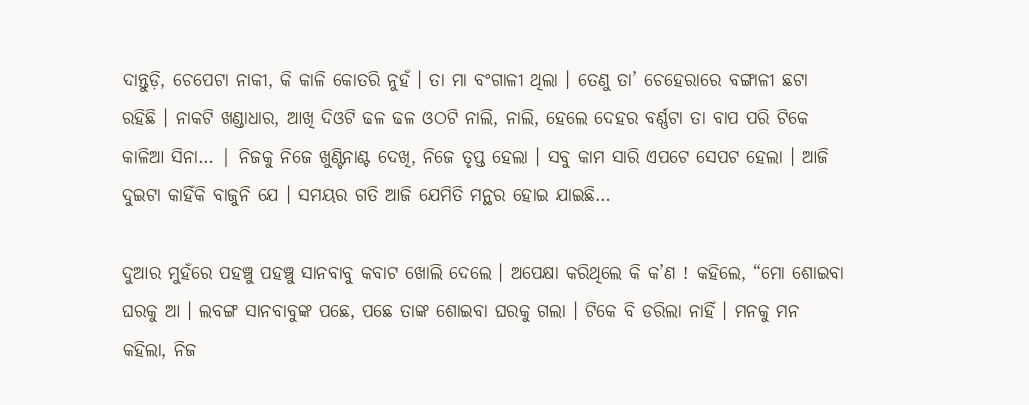ଦାନ୍ତୁଡ଼ି, ଚେପେଟା ନାକୀ, କି କାଳି କୋତରି ନୁହଁ । ତା ମା ବଂଗାଳୀ ଥିଲା । ତେଣୁ ତା’ ଚେହେରାରେ ବଙ୍ଗାଳୀ ଛଟା ରହିଛି । ନାକଟି ଖଣ୍ଡାଧାର, ଆଖି ଦିଓଟି ଢଳ ଢଳ ଓଠଟି ନାଲି, ନାଲି, ହେଲେ ଦେହର ବର୍ଣ୍ଣଟା ତା ବାପ ପରି ଟିକେ କାଳିଆ ସିନା… | ନିଜକୁ ନିଜେ ଖୁଣ୍ଟିନାଣ୍ଟ ଦେଖି, ନିଜେ ତୃପ୍ତ ହେଲା । ସବୁ କାମ ସାରି ଏପଟେ ସେପଟ ହେଲା । ଆଜି ଦୁଇଟା କାହିଁକି ବାଜୁନି ଯେ । ସମୟର ଗତି ଆଜି ଯେମିତି ମନ୍ଥର ହୋଇ ଯାଇଛି…

ଦୁଆର ମୁହଁରେ ପହଞ୍ଚୁ ପହଞ୍ଚୁ ସାନବାବୁ କବାଟ ଖୋଲି ଦେଲେ । ଅପେକ୍ଷା କରିଥିଲେ କି କ’ଣ ! କହିଲେ, “ମୋ ଶୋଇବା ଘରକୁ ଆ । ଲବଙ୍ଗ ସାନବାବୁଙ୍କ ପଛେ, ପଛେ ତାଙ୍କ ଶୋଇବା ଘରକୁ ଗଲା । ଟିକେ ବି ଡରିଲା ନାହିଁ । ମନକୁ ମନ କହିଲା, ନିଜ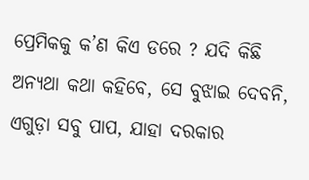ପ୍ରେମିକକୁ କ’ଣ କିଏ ଡରେ ? ଯଦି କିଛି ଅନ୍ୟଥା କଥା କହିବେ, ସେ ବୁଝାଇ ଦେବନି, ଏଗୁଡ଼ା ସବୁ ପାପ, ଯାହା ଦରକାର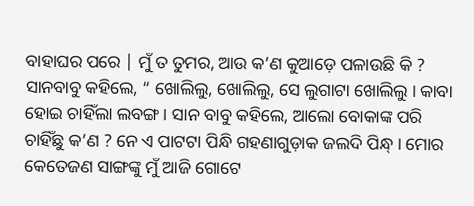ବାହାଘର ପରେ | ମୁଁ ତ ତୁମର, ଆଉ କ’ଣ କୁଆଡ଼େ ପଳାଉଛି କି ? ସାନବାବୁ କହିଲେ, “ ଖୋଲିଲୁ, ଖୋଲିଲୁ, ସେ ଲୁଗାଟା ଖୋଲିଲୁ । କାବା ହୋଇ ଚାହିଁଲା ଲବଙ୍ଗ । ସାନ ବାବୁ କହିଲେ, ଆଲୋ ବୋକାଙ୍କ ପରି ଚାହିଁଛୁ କ’ଣ ? ନେ ଏ ପାଟଟା ପିନ୍ଧି ଗହଣାଗୁଡ଼ାକ ଜଲଦି ପିନ୍ଧ୍ । ମୋର କେତେଜଣ ସାଙ୍ଗଙ୍କୁ ମୁଁ ଆଜି ଗୋଟେ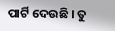ପାର୍ଟି ଦେଉଛି । ତୁ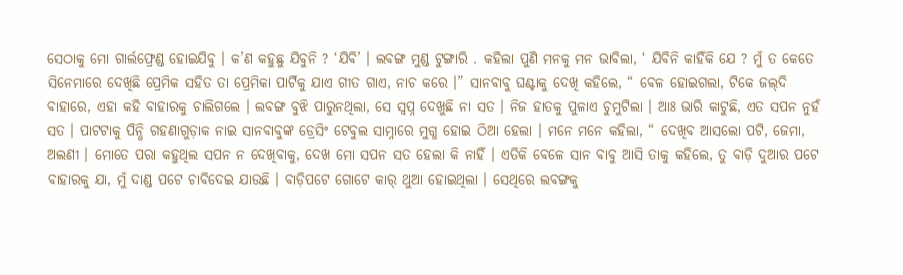ସେଠାକୁ ମୋ ଗାର୍ଲଫ୍ରେଣ୍ଡ ହୋଇଯିବୁ । କ’ଣ କହୁଛୁ ଯିବୁନି ? ‘ଯିବି’ । ଲବଙ୍ଗ ମୁଣ୍ଡ ଟୁଙ୍ଗାରି . କହିଲା ପୁଣି ମନକୁ ମନ ଭାବିଲା, ‘ ଯିବିନି କାହିଁକି ଯେ ? ମୁଁ ତ କେତେ ସିନେମାରେ ଦେଖିଛି ପ୍ରେମିକ ସହିତ ତା ପ୍ରେମିକା ପାର୍ଟିକୁ ଯାଏ ଗୀତ ଗାଏ, ନାଚ କରେ ।” ସାନବାବୁ ଘଣ୍ଟାକୁ ଦେଖି କହିଲେ, “ ବେଳ ହୋଇଗଲା, ଟିକେ ଜଲ୍‌ଦି ବାହାରେ, ଏହା କହି ବାହାରକୁ ଚାଲିଗଲେ । ଲବଙ୍ଗ ବୁଝି ପାରୁନଥିଲା, ସେ ସ୍ଵପ୍ନ ଦେଖୁଛି ନା ସତ । ନିଜ ହାତକୁ ପୁଳାଏ ଚୁମୁଟିଲା । ଆଃ ଭାରି କାଟୁଛି, ଏତ ସପନ ନୁହଁ ସତ । ପାଟଟାକୁ ପିନ୍ଧି ଗହଣାଗୁଡ଼ାକ ନାଇ ସାନବାବୁଙ୍କ ଡ୍ରେସିଂ ଟେବୁଲ ସାମ୍ନାରେ ମୁଗ୍ଧ ହୋଇ ଠିଆ ହେଲା । ମନେ ମନେ କହିଲା, “ ଦେଖିବ ଆସଲୋ ପଟି, ଜେମା, ଅଲଣୀ । ମୋତେ ପରା କହୁଥିଲ ସପନ ନ ଦେଖିବାକୁ, ଦେଖ ମୋ ସପନ ସତ ହେଲା କି ନାହିଁ । ଏତିକି ବେଳେ ସାନ ବାବୁ ଆସି ତାକୁ କହିଲେ, ତୁ ବାଡ଼ି ଦୁଆର ପଟେ ବାହାରକୁ ଯା, ମୁଁ ଦାଣ୍ଡ ପଟେ ଚାବିଦେଇ ଯାଉଛି । ବାଡ଼ିପଟେ ଗୋଟେ କାର୍‌ ଥୁଆ ହୋଇଥିଲା । ସେଥିରେ ଲବଙ୍ଗକୁ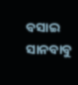ବସାଇ ସାନବାବୁ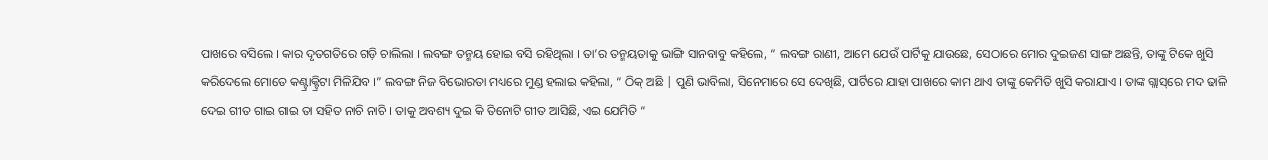ପାଖରେ ବସିଲେ । କାର ଦୃତଗତିରେ ଗଡ଼ି ଚାଲିଲା । ଲବଙ୍ଗ ତନ୍ମୟ ହୋଇ ବସି ରହିଥିଲା । ତା’ର ତନ୍ମୟତାକୁ ଭାଙ୍ଗି ସାନବାବୁ କହିଲେ, “ ଲବଙ୍ଗ ରାଣୀ, ଆମେ ଯେଉଁ ପାର୍ଟିକୁ ଯାଉଛେ, ସେଠାରେ ମୋର ଦୁଇଜଣ ସାଙ୍ଗ ଅଛନ୍ତି, ତାଙ୍କୁ ଟିକେ ଖୁସି କରିଦେଲେ ମୋତେ କଣ୍ଟ୍ରାକ୍ଟ୍ରିଟା ମିଳିଯିବ ।” ଲବଙ୍ଗ ନିଜ ବିଭୋରତା ମଧ୍ୟରେ ମୁଣ୍ଡ ହଲାଇ କହିଲା, “ ଠିକ୍‌ ଅଛି | ପୁଣି ଭାବିଲା, ସିନେମାରେ ସେ ଦେଖିଛି, ପାର୍ଟିରେ ଯାହା ପାଖରେ କାମ ଥାଏ ତାଙ୍କୁ କେମିତି ଖୁସି କରାଯାଏ । ତାଙ୍କ ଗ୍ଲାସ୍‌ରେ ମଦ ଢାଳି ଦେଇ ଗୀତ ଗାଇ ଗାଇ ତା ସହିତ ନାଚି ନାଚି । ତାକୁ ଅବଶ୍ୟ ଦୁଇ କି ତିନୋଟି ଗୀତ ଆସିଛି, ଏଇ ଯେମିତି “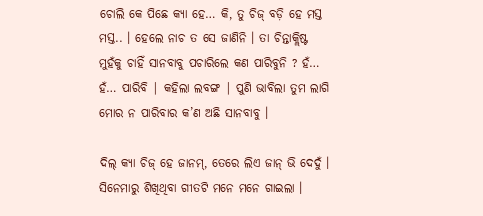ଚୋଲି କେ ପିଛେ କ୍ୟା ହେ… କି, ତୁ ଚିଜ୍‌ ବଡ଼ି ହେ ମସ୍ତ ମସ୍ତ.. । ହେଲେ ନାଚ ତ ସେ ଜାଣିନି । ତା ଚିନ୍ତାକ୍ଲିଷ୍ଟ ମୁହଁକୁ ଚାହିଁ ସାନବାବୁ ପଚାରିଲେ କଣ ପାରିବୁନି ? ହଁ… ହଁ… ପାରିବି | କହିଲା ଲବଙ୍ଗ | ପୁଣି ଭାବିଲା ତୁମ ଲାଗି ମୋର ନ ପାରିବାର କ’ଣ ଅଛି ସାନବାବୁ ।

ଦିଲ୍‌ କ୍ୟା ଚିଜ୍‌ ହେ ଜାନମ୍‌, ତେରେ ଲିଏ ଜାନ୍‌ ଭି ଦେଦୁଁ । ସିନେମାରୁ ଶିଖିଥିବା ଗୀତଟି ମନେ ମନେ ଗାଇଲା ।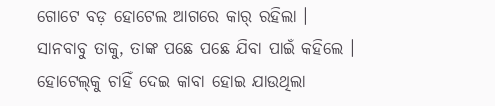ଗୋଟେ ବଡ଼ ହୋଟେଲ ଆଗରେ କାର୍‌ ରହିଲା । ସାନବାବୁ ତାକୁ, ତାଙ୍କ ପଛେ ପଛେ ଯିବା ପାଇଁ କହିଲେ । ହୋଟେଲ୍‌କୁ ଚାହିଁ ଦେଇ କାବା ହୋଇ ଯାଉଥିଲା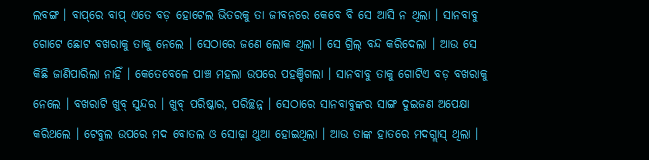ଲବଙ୍ଗ । ବାପ୍‌ରେ ବାପ୍‌ ଏତେ ବଡ଼ ହୋଟେଲ ଭିତରକୁ ତା ଜୀବନରେ କେବେ ବି ସେ ଆସି ନ ଥିଲା । ସାନବାବୁ ଗୋଟେ ଛୋଟ ବଖରାକୁ ତାକୁ ନେଲେ । ସେଠାରେ ଜଣେ ଲୋକ ଥିଲା । ସେ ଗ୍ରିଲ୍‌ ବନ୍ଦ କରିଦେଲା । ଆଉ ସେ କିଛି ଜାଣିପାରିଲା ନାହିଁ । କେତେବେଳେ ପାଞ୍ଚ ମହଲା ଉପରେ ପହଞ୍ଚିଗଲା । ସାନବାବୁ ତାକୁ ଗୋଟିଏ ବଡ଼ ବଖରାକୁ ନେଲେ । ବଖରାଟି ଖୁବ୍‌ ସୁନ୍ଦର । ଖୁବ୍‌ ପରିଷ୍କାର, ପରିଚ୍ଛନ୍ନ । ସେଠାରେ ସାନବାବୁଙ୍କର ସାଙ୍ଗ ଦୁଇଜଣ ଅପେକ୍ଷା କରିଥଲେ । ଟେବୁଲ ଉପରେ ମଦ ବୋତଲ ଓ ସୋଢ଼ା ଥୁଆ ହୋଇଥିଲା । ଆଉ ତାଙ୍କ ହାତରେ ମଦଗ୍ଲାସ୍‌ ଥିଲା ।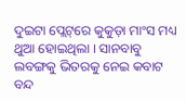ଦୁଇଟା ପ୍ଲେଟ୍‌ରେ କୁକୁଡ଼ା ମାଂସ ମଧ୍ୟ ଥୁଆ ହୋଇଥିଲା । ସାନବାବୁ ଲବଙ୍ଗକୁ ଭିତରକୁ ନେଇ କବାଟ ବନ୍ଦ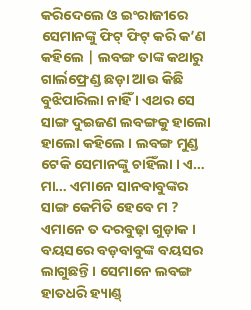କରିଦେଲେ ଓ ଇଂରାଜୀରେ ସେମାନଙ୍କୁ ଫିଟ୍‌ ଫିଟ୍‌ କରି କ’ଣ କହିଲେ | ଲବଙ୍ଗ ତାଙ୍କ କଥାରୁ ଗାର୍ଲଫ୍ରେଣ୍ଡ ଛଡ଼ା ଆଉ କିଛି ବୁଝିପାରିଲା ନାହିଁ । ଏଥର ସେ ସାଙ୍ଗ ଦୁଇଜଣ ଲବଙ୍ଗକୁ ହାଲୋ ହାଲୋ କହିଲେ । ଲବଙ୍ଗ ମୁଣ୍ଡ ଟେକି ସେମାନଙ୍କୁ ଚାହିଁଲା । ଏ… ମା… ଏମାନେ ସାନବାବୁଙ୍କର ସାଙ୍ଗ କେମିତି ହେବେ ମ ? ଏମାନେ ତ ଦରବୁଢ଼ା ଗୁଡ଼ାକ । ବୟସରେ ବଡ଼ବାବୁଙ୍କ ବୟସର ଲାଗୁଛନ୍ତି । ସେମାନେ ଲବଙ୍ଗ ହାତଧରି ହ୍ୟାଣ୍ଡ୍‌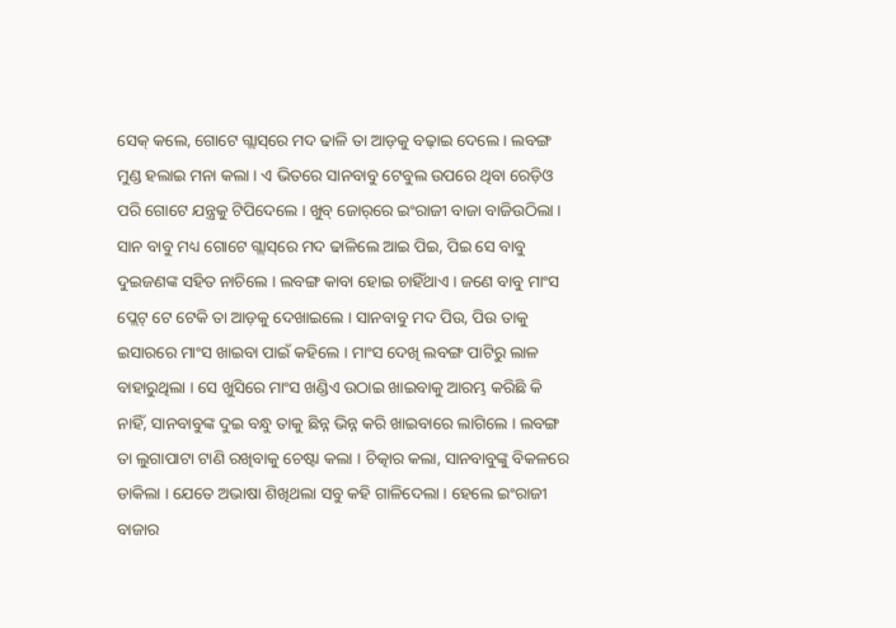ସେକ୍‌ କଲେ, ଗୋଟେ ଗ୍ଲାସ୍‌ରେ ମଦ ଢାଳି ତା ଆଡ଼କୁ ବଢ଼ାଇ ଦେଲେ । ଲବଙ୍ଗ ମୁଣ୍ଡ ହଲାଇ ମନା କଲା । ଏ ଭିତରେ ସାନବାବୁ ଟେବୁଲ ଉପରେ ଥିବା ରେଡ଼ିଓ ପରି ଗୋଟେ ଯନ୍ତ୍ରକୁ ଟିପିଦେଲେ । ଖୁବ୍‌ ଜୋର୍‌ରେ ଇଂରାଜୀ ବାଜା ବାଜିଉଠିଲା । ସାନ ବାବୁ ମଧ୍ୟ ଗୋଟେ ଗ୍ଲାସ୍‌ରେ ମଦ ଢାଳିଲେ ଆଇ ପିଇ, ପିଇ ସେ ବାବୁ ଦୁଇଜଣଙ୍କ ସହିତ ନାଚିଲେ । ଲବଙ୍ଗ କାବା ହୋଇ ଚାହିଁଥାଏ । ଜଣେ ବାବୁ ମାଂସ ପ୍ଲେଟ୍‌ ଟେ ଟେକି ତା ଆଡ଼କୁ ଦେଖାଇଲେ । ସାନବାବୁ ମଦ ପିଉ, ପିଉ ତାକୁ ଇସାରରେ ମାଂସ ଖାଇବା ପାଇଁ କହିଲେ । ମାଂସ ଦେଖି ଲବଙ୍ଗ ପାଟିରୁ ଲାଳ ବାହାରୁଥିଲା । ସେ ଖୁସିରେ ମାଂସ ଖଣ୍ଡିଏ ଉଠାଇ ଖାଇବାକୁ ଆରମ୍ଭ କରିଛି କି ନାହିଁ, ସାନବାବୁଙ୍କ ଦୁଇ ବନ୍ଧୁ ତାକୁ ଛିନ୍ନ ଭିନ୍ନ କରି ଖାଇବାରେ ଲାଗିଲେ । ଲବଙ୍ଗ ତା ଲୁଗାପାଟା ଟାଣି ରଖିବାକୁ ଚେଷ୍ଟା କଲା । ଚିତ୍କାର କଲା, ସାନବାବୁଙ୍କୁ ବିକଳରେ ଡାକିଲା । ଯେତେ ଅଭାଷା ଶିଖିଥଲା ସବୁ କହି ଗାଳିଦେଲା । ହେଲେ ଇଂରାଜୀ ବାଜାର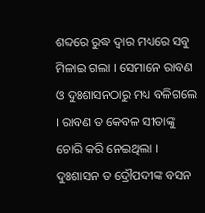ଶବ୍ଦରେ ରୁଦ୍ଧ ଦ୍ଵାର ମଧ୍ୟରେ ସବୁ ମିଳାଇ ଗଲା । ସେମାନେ ରାବଣ ଓ ଦୁଃଶାସନଠାରୁ ମଧ୍ୟ ବଳିଗଲେ । ରାବଣ ତ କେବଳ ସୀତାଙ୍କୁ ଚୋରି କରି ନେଇଥିଲା । ଦୁଃଶାସନ ତ ଦ୍ରୌପଦୀଙ୍କ ବସନ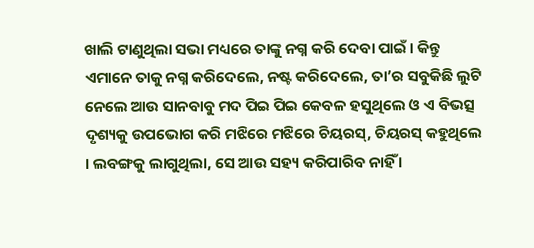ଖାଲି ଟାଣୁଥିଲା ସଭା ମଧ୍ୟରେ ତାଙ୍କୁ ନଗ୍ନ କରି ଦେବା ପାଇଁ । କିନ୍ତୁ ଏମାନେ ତାକୁ ନଗ୍ନ କରିଦେଲେ, ନଷ୍ଟ କରିଦେଲେ, ତା’ର ସବୁକିଛି ଲୁଟି ନେଲେ ଆଉ ସାନବାବୁ ମଦ ପିଇ ପିଇ କେବଳ ହସୁଥିଲେ ଓ ଏ ବିଭତ୍ସ ଦୃଶ୍ୟକୁ ଉପଭୋଗ କରି ମଝିରେ ମଝିରେ ଚିୟରସ୍‌, ଚିୟରସ୍‌ କହୁଥିଲେ । ଲବଙ୍ଗକୁ ଲାଗୁଥିଲା, ସେ ଆଉ ସହ୍ୟ କରିପାରିବ ନାହିଁ ।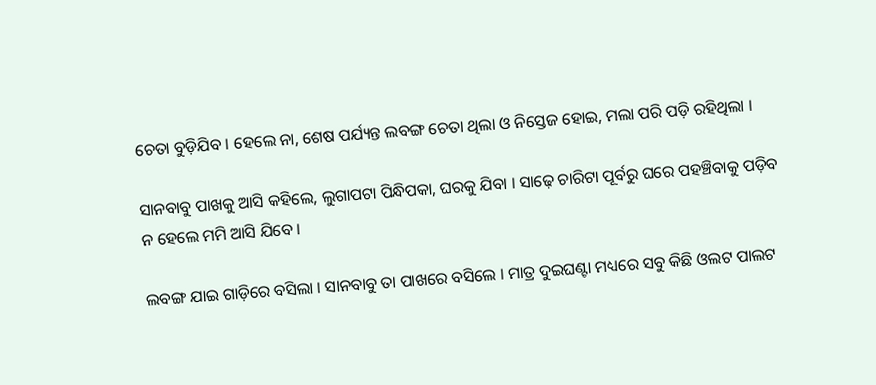ଚେତା ବୁଡ଼ିଯିବ । ହେଲେ ନା, ଶେଷ ପର୍ଯ୍ୟନ୍ତ ଲବଙ୍ଗ ଚେତା ଥିଲା ଓ ନିସ୍ତେଜ ହୋଇ, ମଲା ପରି ପଡ଼ି ରହିଥିଲା ।

ସାନବାବୁ ପାଖକୁ ଆସି କହିଲେ, ଲୁଗାପଟା ପିନ୍ଧିପକା, ଘରକୁ ଯିବା । ସାଢ଼େ ଚାରିଟା ପୂର୍ବରୁ ଘରେ ପହଞ୍ଚିବାକୁ ପଡ଼ିବ ନ ହେଲେ ମମି ଆସି ଯିବେ ।

ଲବଙ୍ଗ ଯାଇ ଗାଡ଼ିରେ ବସିଲା । ସାନବାବୁ ତା ପାଖରେ ବସିଲେ । ମାତ୍ର ଦୁଇଘଣ୍ଟା ମଧ୍ୟରେ ସବୁ କିଛି ଓଲଟ ପାଲଟ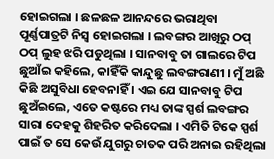ହୋଇଗଲା । ଛଳଛଳ ଆନନ୍ଦରେ ଭରାଥିବା ପୂର୍ଣ୍ଣପାତ୍ରଟି ନିସ୍ଵ ହୋଇଗଲା । ଲବଙ୍ଗର ଆଖିରୁ ଠପ୍‌ ଠପ୍‌ ଲୁହ ଝରି ପଡୁଥିଲା । ସାନବାବୁ ତା ଗାଲରେ ଟିପ ଛୁଆଁଇ କହିଲେ, କାହିଁକି କାନ୍ଦୁଛୁ ଲବଙ୍ଗରାଣୀ । ମୁଁ ଅଛି କିଛି ଅସୁବିଧା ହେବନାହିଁ । ଏଇ ଯେ ସାନବାବୁ ଟିପ ଛୁଅଁଇଲେ, ଏତେ କଷ୍ଟରେ ମଧ୍ୟ ତାଙ୍କ ସ୍ପର୍ଶ ଲବଙ୍ଗର ସାରା ଦେହକୁ ଶିହରିତ କରିଦେଲା । ଏମିତି ଟିକେ ସ୍ପର୍ଶ ପାଇଁ ତ ସେ କେଉଁ ଯୁଗରୁ ଚାତକ ପରି ଅନାଇ ରହିଥିଲା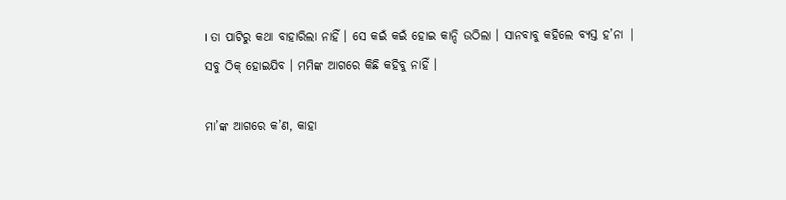। ତା ପାଟିରୁ କଥା ବାହାରିଲା ନାହିଁ । ସେ କଇଁ କଇଁ ହୋଇ କାନ୍ଦି ଉଠିଲା । ସାନବାବୁ କହିଲେ ବ୍ୟସ୍ତ ହ’ନା | ସବୁ ଠିକ୍‌ ହୋଇଯିବ । ମମିଙ୍କ ଆଗରେ କିଛି କହିବୁ ନାହିଁ ।

ମା’ଙ୍କ ଆଗରେ କ’ଣ, କାହା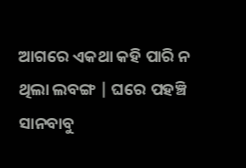ଆଗରେ ଏକଥା କହି ପାରି ନ ଥିଲା ଲବଙ୍ଗ | ଘରେ ପହଞ୍ଚି ‌ ସାନବାବୁ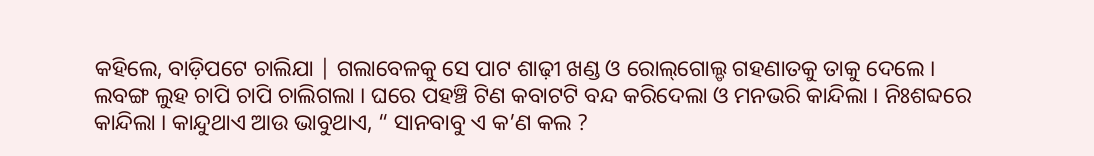କହିଲେ, ବାଡ଼ିପଟେ ଚାଲିଯା | ଗଲାବେଳକୁ ସେ ପାଟ ଶାଢ଼ୀ ଖଣ୍ଡ ଓ ରୋଲ୍‌ଗୋଲ୍ଡ ଗହଣାତକୁ ତାକୁ ଦେଲେ । ଲବଙ୍ଗ ଲୁହ ଚାପି ଚାପି ଚାଲିଗଲା । ଘରେ ପହଞ୍ଚି ଟିଣ କବାଟଟି ବନ୍ଦ କରିଦେଲା ଓ ମନଭରି କାନ୍ଦିଲା । ନିଃଶବ୍ଦରେ କାନ୍ଦିଲା । କାନ୍ଦୁଥାଏ ଆଉ ଭାବୁଥାଏ, “ ସାନବାବୁ ଏ କ’ଣ କଲ ?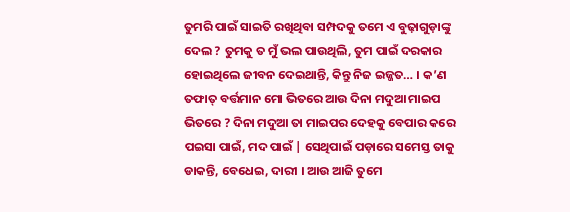ତୁମରି ପାଇଁ ସାଇତି ରଖିଥିବା ସମ୍ପଦକୁ ତମେ ଏ ବୁଢ଼ାଗୁଡ଼ାଙ୍କୁ ଦେଲ ? ତୁମକୁ ତ ମୁଁ ଭଲ ପାଉଥିଲି, ତୁମ ପାଇଁ ଦରକାର ହୋଇଥିଲେ ଜୀବନ ଦେଇଥାନ୍ତି, କିନ୍ତୁ ନିଜ ଇଜ୍ଜତ… । କ’ଣ ତଫାତ୍‌ ବର୍ତ୍ତମାନ ମୋ ଭିତରେ ଆଉ ଦିନା ମଦୁଆ ମାଇପ ଭିତରେ ? ଦିନା ମଦୁଆ ତା ମାଇପର ଦେହକୁ ବେପାର କରେ ପଇସା ପାଇଁ, ମଦ ପାଇଁ | ସେଥିପାଇଁ ପଡ଼ାରେ ସମେସ୍ତ ତାକୁ ଡାକନ୍ତି, ବେଧେଇ, ଦାରୀ । ଆଉ ଆଜି ତୁମେ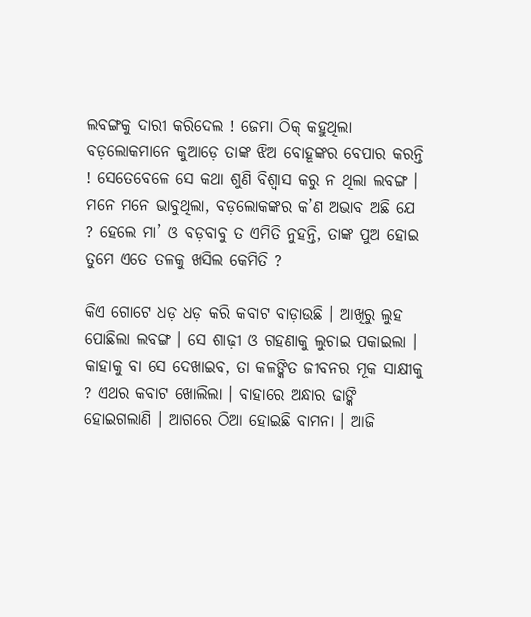ଲବଙ୍ଗକୁ ଦାରୀ କରିଦେଲ ! ଜେମା ଠିକ୍‌ କହୁଥିଲା ବଡ଼ଲୋକମାନେ କୁଆଡ଼େ ତାଙ୍କ ଝିଅ ବୋହୂଙ୍କର ବେପାର କରନ୍ତି ! ସେତେବେଳେ ସେ କଥା ଶୁଣି ବିଶ୍ଵାସ କରୁ ନ ଥିଲା ଲବଙ୍ଗ । ମନେ ମନେ ଭାବୁଥିଲା, ବଡ଼ଲୋକଙ୍କର କ’ଣ ଅଭାବ ଅଛି ଯେ ? ହେଲେ ମା’ ଓ ବଡ଼ବାବୁ ତ ଏମିତି ନୁହନ୍ତି, ତାଙ୍କ ପୁଅ ହୋଇ ତୁମେ ଏତେ ତଳକୁ ଖସିଲ କେମିତି ?

କିଏ ଗୋଟେ ଧଡ଼ ଧଡ଼ କରି କବାଟ ବାଡ଼ାଉଛି । ଆଖିରୁ ଲୁହ ପୋଛିଲା ଲବଙ୍ଗ । ସେ ଶାଢ଼ୀ ଓ ଗହଣାକୁ ଲୁଚାଇ ପକାଇଲା । କାହାକୁ ବା ସେ ଦେଖାଇବ, ତା କଳଙ୍କିତ ଜୀବନର ମୂକ ସାକ୍ଷୀକୁ ? ଏଥର କବାଟ ଖୋଲିଲା । ବାହାରେ ଅନ୍ଧାର ଢାଙ୍କି ହୋଇଗଲାଣି । ଆଗରେ ଠିଆ ହୋଇଛି ବାମନା । ଆଜି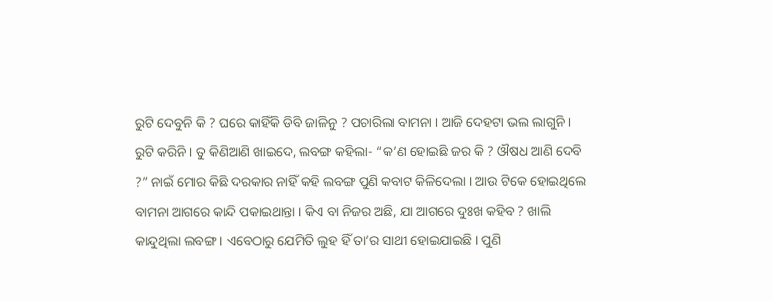ରୁଟି ଦେବୁନି କି ? ଘରେ କାହିଁକି ଡିବି ଜାଳିନୁ ? ପଚାରିଲା ବାମନା । ଆଜି ଦେହଟା ଭଲ ଲାଗୁନି । ରୁଟି କରିନି । ତୁ କିଣିଆଣି ଖାଇଦେ, ଲବଙ୍ଗ କହିଲା- “କ’ଣ ହୋଇଛି ଜର କି ? ଔଷଧ ଆଣି ଦେବି ?” ନାଇଁ ମୋର କିଛି ଦରକାର ନାହିଁ କହି ଲବଙ୍ଗ ପୁଣି କବାଟ କିଳିଦେଲା । ଆଉ ଟିକେ ହୋଇଥିଲେ ବାମନା ଆଗରେ କାନ୍ଦି ପକାଇଥାନ୍ତା । କିଏ ବା ନିଜର ଅଛି, ଯା ଆଗରେ ଦୁଃଖ କହିବ ? ଖାଲି କାନ୍ଦୁଥିଲା ଲବଙ୍ଗ । ଏବେଠାରୁ ଯେମିତି ଲୁହ ହିଁ ତା’ର ସାଥୀ ହୋଇଯାଇଛି । ପୁଣି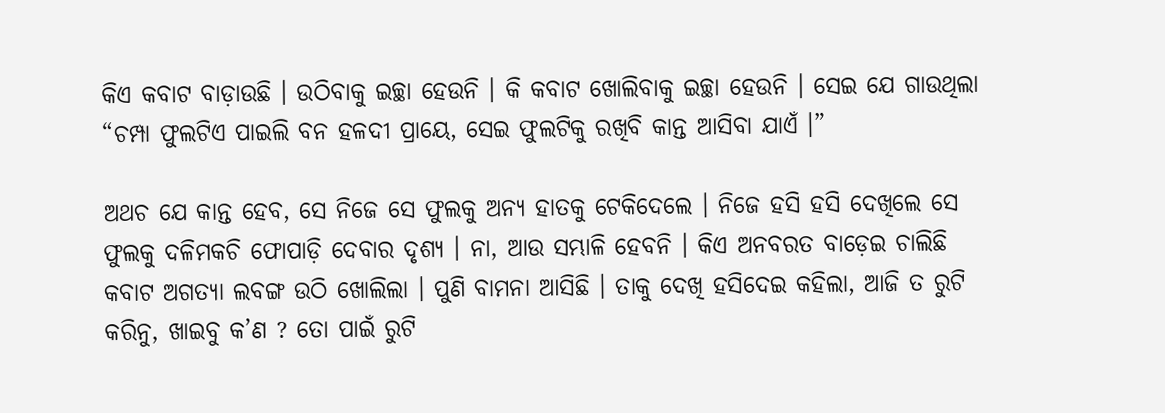କିଏ କବାଟ ବାଡ଼ାଉଛି । ଉଠିବାକୁ ଇଚ୍ଛା ହେଉନି । କି କବାଟ ଖୋଲିବାକୁ ଇଚ୍ଛା ହେଉନି । ସେଇ ଯେ ଗାଉଥିଲା “ଚମ୍ପା ଫୁଲଟିଏ ପାଇଲି ବନ ହଳଦୀ ପ୍ରାୟେ, ସେଇ ଫୁଲଟିକୁ ରଖିବି କାନ୍ତ ଆସିବା ଯାଏଁ ।”

ଅଥଚ ଯେ କାନ୍ତ ହେବ, ସେ ନିଜେ ସେ ଫୁଲକୁ ଅନ୍ୟ ହାତକୁ ଟେକିଦେଲେ । ନିଜେ ହସି ହସି ଦେଖିଲେ ସେ ଫୁଲକୁ ଦଳିମକଚି ଫୋପାଡ଼ି ଦେବାର ଦୃଶ୍ୟ । ନା, ଆଉ ସମ୍ଭାଳି ହେବନି । କିଏ ଅନବରତ ବାଡ଼େଇ ଚାଲିଛି କବାଟ ଅଗତ୍ୟା ଲବଙ୍ଗ ଉଠି ଖୋଲିଲା । ପୁଣି ବାମନା ଆସିଛି । ତାକୁ ଦେଖି ହସିଦେଇ କହିଲା, ଆଜି ତ ରୁଟି କରିନୁ, ଖାଇବୁ କ’ଣ ? ତୋ ପାଇଁ ରୁଟି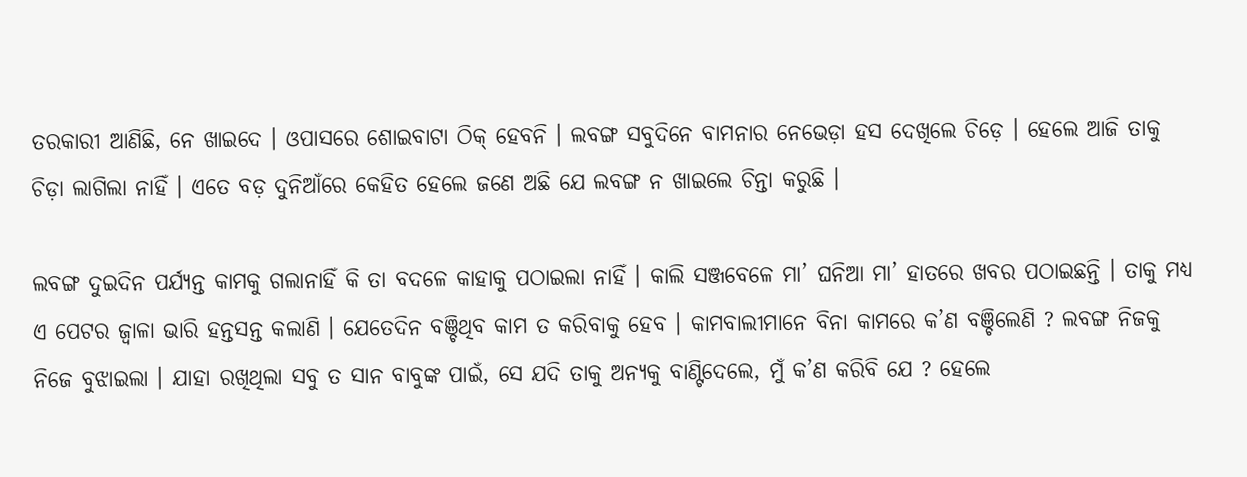ତରକାରୀ ଆଣିଛି, ନେ ଖାଇଦେ । ଓପାସରେ ଶୋଇବାଟା ଠିକ୍‌ ହେବନି । ଲବଙ୍ଗ ସବୁଦିନେ ବାମନାର ନେଭେଡ଼ା ହସ ଦେଖିଲେ ଚିଡ଼େ । ହେଲେ ଆଜି ତାକୁ ଚିଡ଼ା ଲାଗିଲା ନାହିଁ । ଏତେ ବଡ଼ ଦୁନିଆଁରେ କେହିତ ହେଲେ ଜଣେ ଅଛି ଯେ ଲବଙ୍ଗ ନ ଖାଇଲେ ଚିନ୍ତା କରୁଛି ।

ଲବଙ୍ଗ ଦୁଇଦିନ ପର୍ଯ୍ୟନ୍ତ କାମକୁ ଗଲାନାହିଁ କି ତା ବଦଳେ କାହାକୁ ପଠାଇଲା ନାହିଁ । କାଲି ସଞ୍ଜବେଳେ ମା’ ଘନିଆ ମା’ ହାତରେ ଖବର ପଠାଇଛନ୍ତି । ତାକୁ ମଧ୍ୟ ଏ ପେଟର ଜ୍ୱାଳା ଭାରି ହନ୍ତସନ୍ତ କଲାଣି । ଯେତେଦିନ ବଞ୍ଚିଥିବ କାମ ତ କରିବାକୁ ହେବ । କାମବାଲୀମାନେ ବିନା କାମରେ କ’ଣ ବଞ୍ଚିଲେଣି ? ଲବଙ୍ଗ ନିଜକୁ ନିଜେ ବୁଝାଇଲା । ଯାହା ରଖିଥିଲା ସବୁ ତ ସାନ ବାବୁଙ୍କ ପାଇଁ, ସେ ଯଦି ତାକୁ ଅନ୍ୟକୁ ବାଣ୍ଟିଦେଲେ, ମୁଁ କ’ଣ କରିବି ଯେ ? ହେଲେ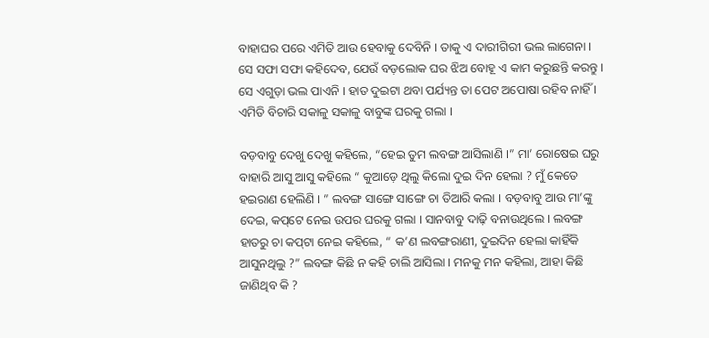ବାହାଘର ପରେ ଏମିତି ଆଉ ହେବାକୁ ଦେବିନି । ତାକୁ ଏ ଦାରୀଗିରୀ ଭଲ ଲାଗେନା । ସେ ସଫା ସଫା କହିଦେବ, ଯେଉଁ ବଡ଼ଲୋକ ଘର ଝିଅ ବୋହୂ ଏ କାମ କରୁଛନ୍ତି କରନ୍ତୁ । ସେ ଏଗୁଡ଼ା ଭଲ ପାଏନି । ହାତ ଦୁଇଟା ଥବା ପର୍ଯ୍ୟନ୍ତ ତା ପେଟ ଅପୋଷା ରହିବ ନାହିଁ । ଏମିତି ବିଚାରି ସକାଳୁ ସକାଳୁ ବାବୁଙ୍କ ଘରକୁ ଗଲା ।

ବଡ଼ବାବୁ ଦେଖୁ ଦେଖୁ କହିଲେ, “ହେଇ ତୁମ ଲବଙ୍ଗ ଆସିଲାଣି ।” ମା’ ରୋଷେଇ ଘରୁ ବାହାରି ଆସୁ ଆସୁ କହିଲେ “ କୁଆଡ଼େ ଥିଲୁ କିଲୋ ଦୁଇ ଦିନ ହେଲା ? ମୁଁ କେତେ ହଇରାଣ ହେଲିଣି । ” ଲବଙ୍ଗ ସାଙ୍ଗେ ସାଙ୍ଗେ ଚା ତିଆରି କଲା । ବଡ଼ବାବୁ ଆଉ ମା’ଙ୍କୁ ଦେଇ, କପ୍‌ଟେ ନେଇ ଉପର ଘରକୁ ଗଲା । ସାନବାବୁ ଦାଢ଼ି ବନାଉଥିଲେ । ଲବଙ୍ଗ ହାତରୁ ଚା କପ୍‌ଟା ନେଇ କହିଲେ, “ କ’ଣ ଲବଙ୍ଗରାଣୀ, ଦୁଇଦିନ ହେଲା କାହିଁକି ଆସୁନଥିଲୁ ?” ଲବଙ୍ଗ କିଛି ନ କହି ଚାଲି ଆସିଲା । ମନକୁ ମନ କହିଲା, ଆହା କିଛି ଜାଣିଥିବ କି ?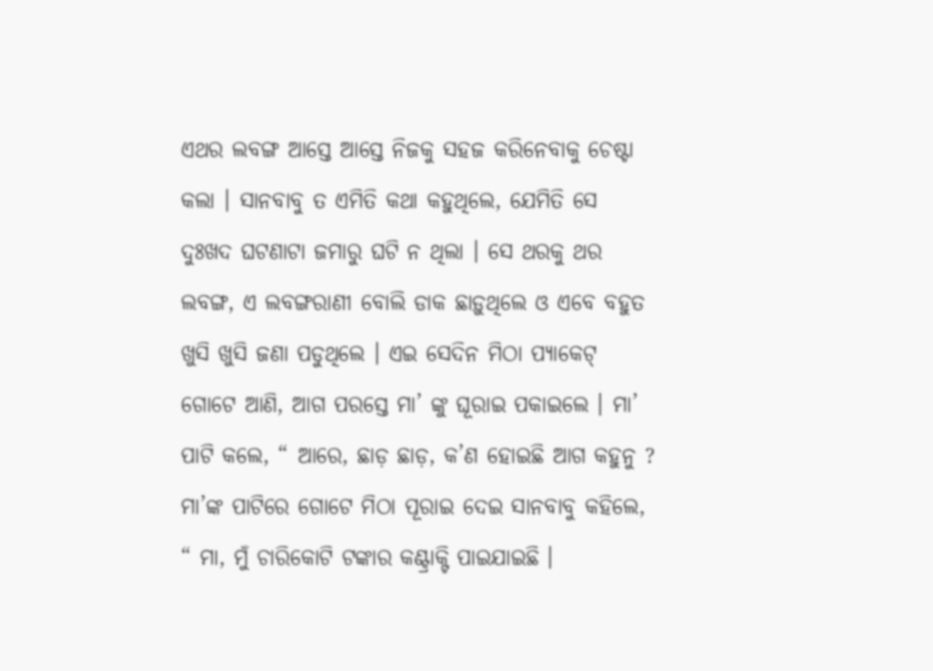ଏଥର ଲବଙ୍ଗ ଆସ୍ତେ ଆସ୍ତେ ନିଜକୁ ସହଜ କରିନେବାକୁ ଚେଷ୍ଟା କଲା । ସାନବାବୁ ତ ଏମିତି କଥା କହୁଥିଲେ, ଯେମିତି ସେ ଦୁଃଖଦ ଘଟଣାଟା ଜମାରୁ ଘଟି ନ ଥିଲା । ସେ ଥରକୁ ଥର ଲବଙ୍ଗ, ଏ ଲବଙ୍ଗରାଣୀ ବୋଲି ଡାକ ଛାଡ଼ୁଥିଲେ ଓ ଏବେ ବହୁତ ଖୁସି ଖୁସି ଜଣା ପଡୁଥିଲେ । ଏଇ ସେଦିନ ମିଠା ପ୍ୟାକେଟ୍‌ ଗୋଟେ ଆଣି, ଆଗ ପରସ୍ତେ ମା’ ଙ୍କୁ ଘୂରାଇ ପକାଇଲେ । ମା’ ପାଟି କଲେ, “ ଆରେ, ଛାଡ଼ ଛାଡ଼, କ’ଣ ହୋଇଛି ଆଗ କହୁନୁ ? ମା’ଙ୍କ ପାଟିରେ ଗୋଟେ ମିଠା ପୂରାଇ ଦେଇ ସାନବାବୁ କହିଲେ, “ ମା, ମୁଁ ଚାରିକୋଟି ଟଙ୍କାର କଣ୍ଟ୍ରାକ୍ଟି ପାଇଯାଇଛି ।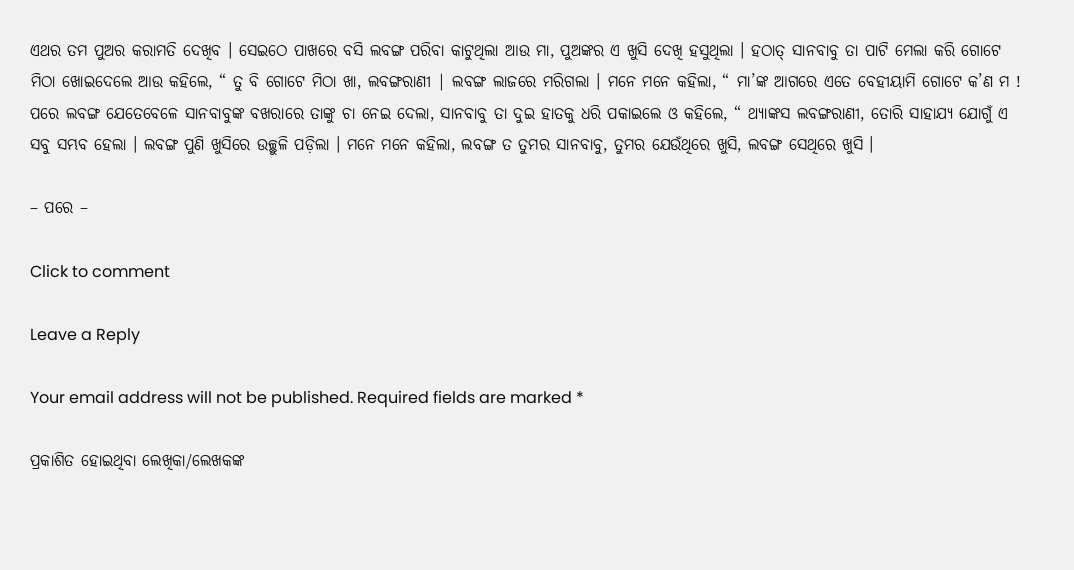ଏଥର ତମ ପୁଅର କରାମତି ଦେଖିବ । ସେଇଠେ ପାଖରେ ବସି ଲବଙ୍ଗ ପରିବା କାଟୁଥିଲା ଆଉ ମା, ପୁଅଙ୍କର ଏ ଖୁସି ଦେଖି ହସୁଥିଲା । ହଠାତ୍‌ ସାନବାବୁ ତା ପାଟି ମେଲା କରି ଗୋଟେ ମିଠା ଖୋଇଦେଲେ ଆଉ କହିଲେ, “ ତୁ ବି ଗୋଟେ ମିଠା ଖା, ଲବଙ୍ଗରାଣୀ | ଲବଙ୍ଗ ଲାଜରେ ମରିଗଲା । ମନେ ମନେ କହିଲା, “ ମା’ଙ୍କ ଆଗରେ ଏତେ ବେହୀୟାମି ଗୋଟେ କ’ଣ ମ ! ପରେ ଲବଙ୍ଗ ଯେତେବେଳେ ସାନବାବୁଙ୍କ ବଖରାରେ ତାଙ୍କୁ ଚା ନେଇ ଦେଲା, ସାନବାବୁ ତା ଦୁଇ ହାତକୁ ଧରି ପକାଇଲେ ଓ କହିଲେ, “ ଥ୍ୟାଙ୍କସ ଲବଙ୍ଗରାଣୀ, ତୋରି ସାହାଯ୍ୟ ଯୋଗୁଁ ଏ ସବୁ ସମ୍ଭବ ହେଲା । ଲବଙ୍ଗ ପୁଣି ଖୁସିରେ ଉଚ୍ଛୁଳି ପଡ଼ିଲା । ମନେ ମନେ କହିଲା, ଲବଙ୍ଗ ତ ତୁମର ସାନବାବୁ, ତୁମର ଯେଉଁଥିରେ ଖୁସି, ଲବଙ୍ଗ ସେଥିରେ ଖୁସି ।

– ପରେ –

Click to comment

Leave a Reply

Your email address will not be published. Required fields are marked *

ପ୍ରକାଶିତ ହୋଇଥିବା ଲେଖିକା/ଲେଖକଙ୍କ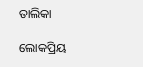ତାଲିକା

ଲୋକପ୍ରିୟ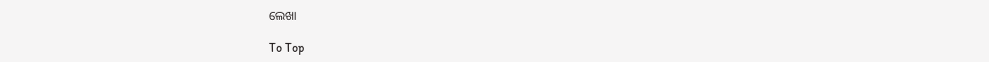ଲେଖା

To Top